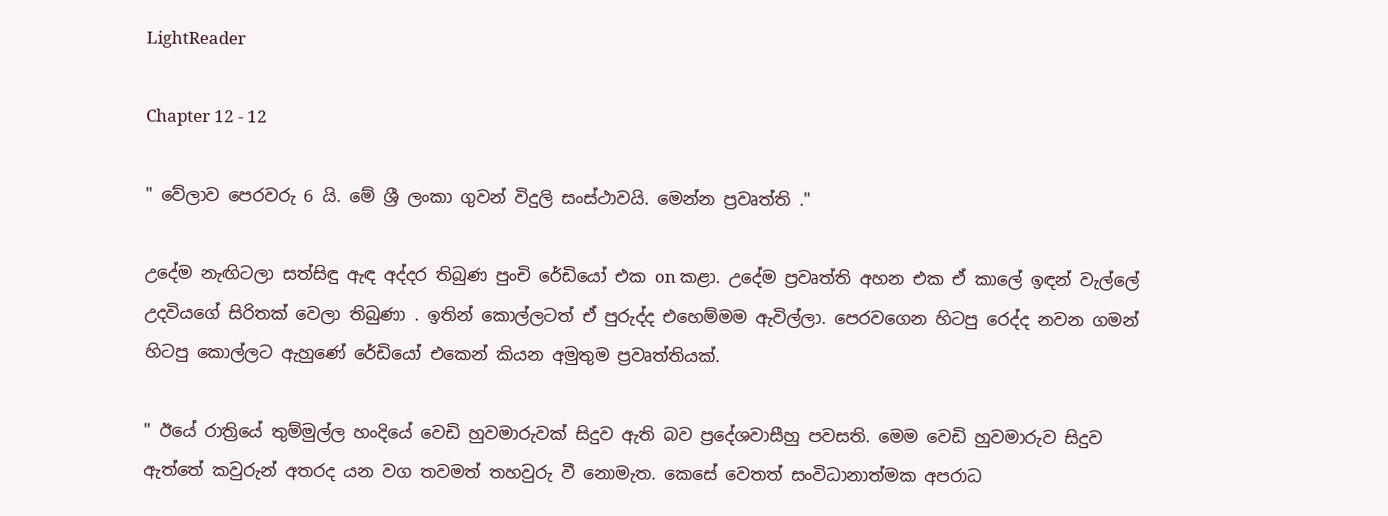LightReader

Chapter 12 - 12

" වේලාව පෙරවරු 6 යි. මේ ශ්‍රී ලංකා ගුවන් විදුලි සංස්ථාවයි. මෙන්න ප්‍රවෘත්ති ."

උදේම නැඟිටලා සත්සිඳු ඇඳ අද්දර තිබුණ පුංචි රේඩියෝ එක on කළා. උදේම ප්‍රවෘත්ති අහන එක ඒ කාලේ ඉඳන් වැල්ලේ උදවියගේ සිරිතක් වෙලා තිබුණා . ඉතින් කොල්ලටත් ඒ පුරුද්ද එහෙම්මම ඇවිල්ලා. පෙරවගෙන හිටපු රෙද්ද නවන ගමන් හිටපු කොල්ලට ඇහුණේ රේඩියෝ එකෙන් කියන අමුතුම ප්‍රවෘත්තියක්.

" ඊයේ රාත්‍රියේ තුම්මුල්ල හංදියේ වෙඩි හුවමාරුවක් සිදුව ඇති බව ප්‍රදේශවාසීහු පවසති. මෙම වෙඩි හුවමාරුව සිදුව ඇත්තේ කවුරුන් අතරද යන වග තවමත් තහවුරු වී නොමැත. කෙසේ වෙතත් සංවිධානාත්මක අපරාධ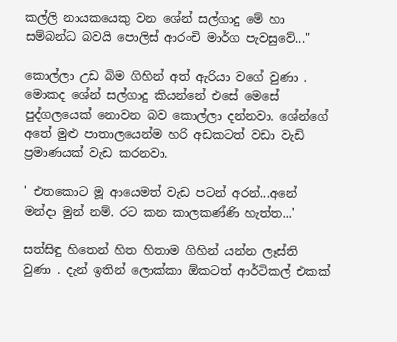කල්ලි නායකයෙකු වන ශේන් සල්ගාදු මේ හා සම්බන්ධ බවයි පොලිස් ආරංචි මාර්ග පැවසුවේ..."

කොල්ලා උඩ බිම ගිහින් අත් ඇරියා වගේ වුණා . මොකද ශේන් සල්ගාදු කියන්නේ එසේ මෙසේ පුද්ගලයෙක් නොවන බව කොල්ලා දන්නවා. ශේන්ගේ අතේ මුළු පාතාලයෙන්ම හරි අඩකටත් වඩා වැඩි ප්‍රමාණයක් වැඩ කරනවා.

' එතකොට මූ ආයෙමත් වැඩ පටන් අරන්...අනේ මන්දා මුන් නම්. රට කන කාලකණ්ණි හැත්ත...'

සත්සිඳු හිතෙන් හිත හිතාම ගිහින් යන්න ලෑස්ති වුණා . දැන් ඉතින් ලොක්කා ඕකටත් ආර්ටිකල් එකක්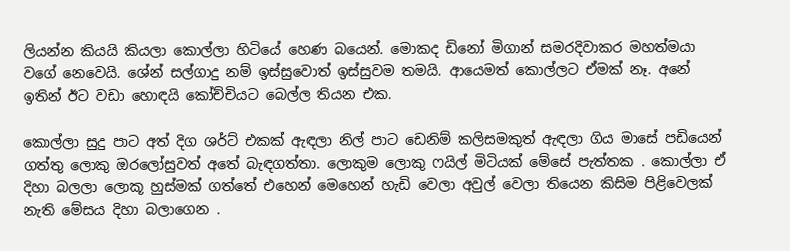ලියන්න කියයි කියලා කොල්ලා හිටියේ හෙණ බයෙන්. මොකද ඩිනෝ මිගාන් සමරදිවාකර මහත්මයා වගේ නෙවෙයි. ශේන් සල්ගාදු නම් ඉස්සුවොත් ඉස්සුවම තමයි. ආයෙමත් කොල්ලට ඒමක් නෑ. අනේ ඉතින් ඊට වඩා හොඳයි කෝච්චියට බෙල්ල තියන එක.

කොල්ලා සුදු පාට අත් දිග ශර්ට් එකක් ඇඳලා නිල් පාට ඩෙනිම් කලිසමකුත් ඇඳලා ගිය මාසේ පඩියෙන් ගත්තු ලොකු ඔරලෝසුවත් අතේ බැඳගත්තා. ලොකුම ලොකු ෆයිල් මිටියක් මේසේ පැත්‍තක . කොල්ලා ඒ දිහා බලලා ලොකූ හුස්මක් ගත්තේ එහෙන් මෙහෙන් හැඩි වෙලා අවුල් වෙලා තියෙන කිසිම පිළිවෙලක් නැති මේසය දිහා බලාගෙන .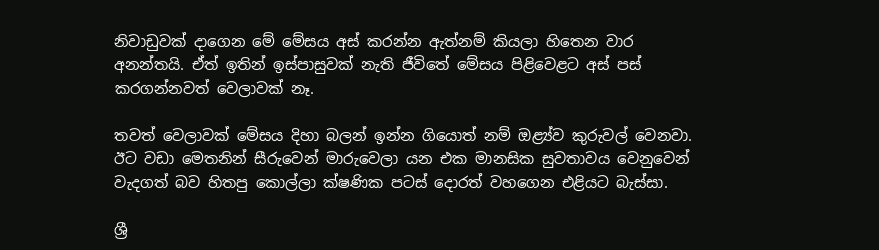නිවාඩුවක් දාගෙන මේ මේසය අස් කරන්න ඇත්නම් කියලා හිතෙන වාර අනන්තයි. ඒත් ඉතින් ඉස්පාසුවක් නැති ජීවිතේ මේසය පිළිවෙළට අස් පස් කරගන්නවත් වෙලාවක් නෑ.

තවත් වෙලාවක් මේසය දිහා බලන් ඉන්න ගියොත් නම් ඔළ්‍ය්ව කුරුවල් වෙනවා. ඊට වඩා මෙතනින් සීරුවෙන් මාරුවෙලා යන එක මානසික සුවතාවය වෙනුවෙන් වැදගත් බව හිතපු කොල්ලා ක්ෂණික පටස් දොරත් වහගෙන එළියට බැස්සා.

ශ්‍රී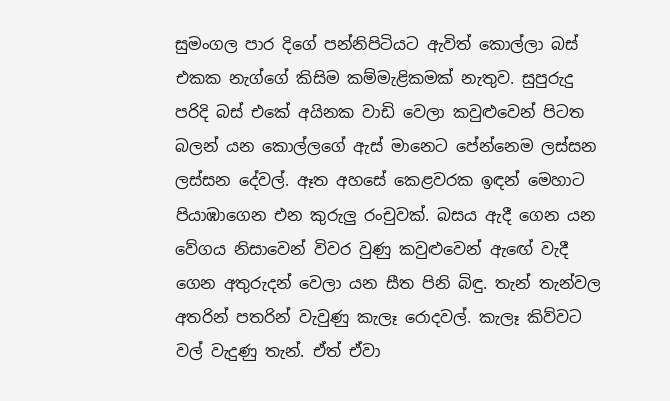සුමංගල පාර දිගේ පන්නිපිටියට ඇවිත් කොල්ලා බස් එකක නැග්ගේ කිසිම කම්මැළිකමක් නැතුව. සුපුරුදු පරිදි බස් එකේ අයිනක වාඩි වෙලා කවුළුවෙන් පිටත බලන් යන කොල්ලගේ ඇස් මානෙට පේන්නෙම ලස්සන ලස්සන දේවල්. ඈත අහසේ කෙළවරක ඉඳන් මෙහාට පියාඹාගෙන එන කුරුලු රංචුවක්. බසය ඇදී ගෙන යන වේගය නිසාවෙන් විවර වුණු කවුළුවෙන් ඇඟේ වැදී ගෙන අතුරුදන් වෙලා යන සීත පිනි බිඳු. තැන් තැන්වල අතරින් පතරින් වැවුණු කැලෑ රොදවල්. කැලෑ කිව්වට වල් වැදුණු තැන්. ඒත් ඒවා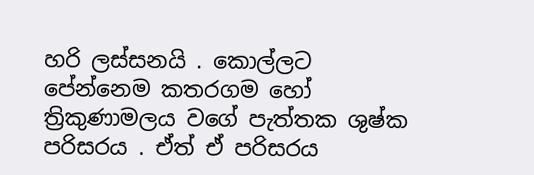හරි ලස්සනයි . කොල්ලට පේන්නෙම කතරගම හෝ ත්‍රිකුණාමලය වගේ පැත්තක ශුෂ්ක පරිසරය . ඒත් ඒ පරිසරය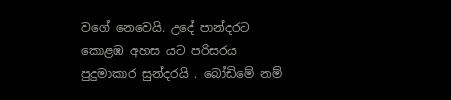වගේ නෙවෙයි. උදේ පාන්දරට කොළඹ අහස යට පරිසරය පුදුමාකාර සුන්දරයි . බෝඩිමේ නම්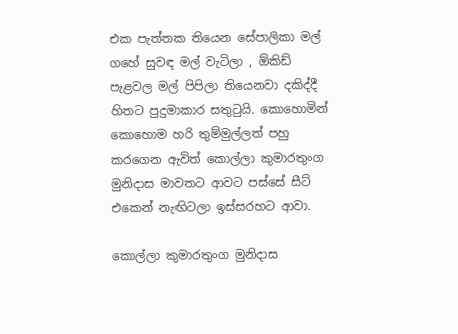එක පැත්තක තියෙන සේපාලිකා මල් ගහේ සුවඳ මල් වැටිලා , ඕකිඩ් පැළවල මල් පිපිලා තියෙනවා දකිද්දී හිතට පුදුමාකාර සතුටුයි. කොහොමින් කොහොම හරි තුම්මුල්ලත් පහු කරගෙන ඇවිත් කොල්ලා කුමාරතුංග මුනිදාස මාවතට ආවට පස්සේ සීට් එකෙන් නැඟිටලා ඉස්සරහට ආවා.

කොල්ලා කුමාරතුංග මුනිදාස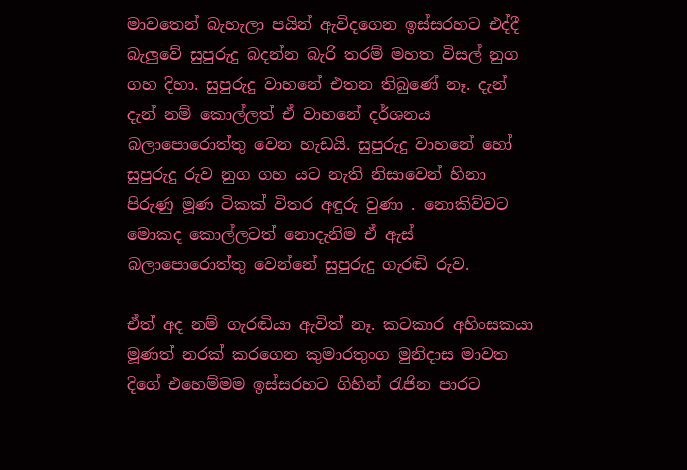මාවතෙන් බැහැලා පයින් ඇවිදගෙන ඉස්සරහට එද්දී බැලුවේ සුපුරුදු බදන්න බැරි තරම් මහත විසල් නුග ගහ දිහා. සුපුරුදු වාහනේ එතන තිබුණේ නෑ. දැන් දැන් නම් කොල්ලත් ඒ වාහනේ දර්ශනය බලාපොරොත්තු වෙන හැඩයි. සුපුරුදු වාහනේ හෝ සුපුරුදු රුව නුග ගහ යට නැති නිසාවෙන් හිනා පිරුණු මූණ ටිකක් විතර අඳුරු වුණා . නොකිව්වට මොකද කොල්ලටත් නොදැනිම ඒ ඇස් බලාපොරොත්තු වෙන්නේ සුපුරුදු ගැරඬි රුව.

ඒත් අද නම් ගැරඬියා ඇවිත් නෑ. කටකාර අහිංසකයා මූණත් නරක් කරගෙන කුමාරතුංග මුනිදාස මාවත දිගේ එහෙම්මම ඉස්සරහට ගිහින් රැජින පාරට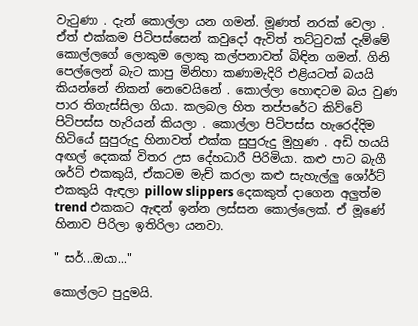වැටුණා . දැන් කොල්ලා යන ගමන්. මූණත් නරක් වෙලා . ඒත් එක්කම පිටිපස්සෙන් කවුදෝ ඇවිත් තට්ටුවක් දැම්මේ කොල්ලගේ ලොකුම ලොකු කල්පනාවත් බිඳින ගමන්. ගිනි පෙල්ලෙන් බැට කාපු මිනිහා කණාමැදිරි එළියටත් බයයි කියන්නේ නිකන් නෙවෙයිනේ . කොල්ලා හොඳටම බය වුණ පාර තිගැස්සිලා ගියා. කලබල හිත තප්පරේට කිව්වේ පිටිපස්ස හැරියන් කියලා . කොල්ලා පිටිපස්ස හැරෙද්දිම හිටියේ සුපුරුදු හිනාවත් එක්ක සුපුරුදු මුහුණ . අඩි හයයි අඟල් දෙකක් විතර උස දේහධාරී පිරිමියා. කළු පාට බැගී ශර්ට් එකකුයි, ඒකටම මැච් කරලා කළු සැහැල්ලු ශෝර්ට් එකකුයි ඇඳලා pillow slippers දෙකකුත් දාගෙන අලුත්ම trend එකකට ඇඳන් ඉන්න ලස්සන කොල්ලෙක්. ඒ මූණේ හිනාව පිරිලා ඉතිරිලා යනවා.

" සර්...ඔයා..."

කොල්ලට පුදුමයි.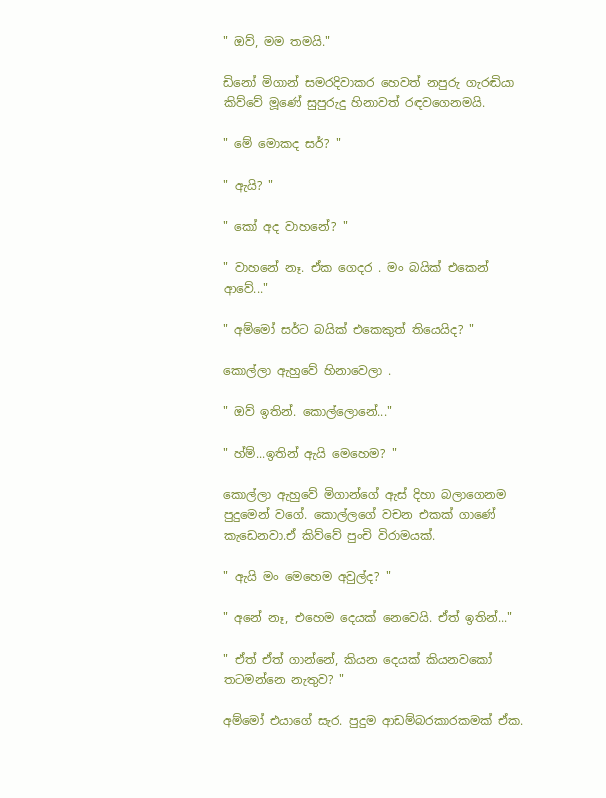" ඔව්, මම තමයි."

ඩිනෝ මිගාන් සමරදිවාකර හෙවත් නපුරු ගැරඬියා කිව්වේ මූණේ සුපුරුදු හිනාවත් රඳවගෙනමයි.

" මේ මොකද සර්? "

" ඇයි? "

" කෝ අද වාහනේ? "

" වාහනේ නෑ. ඒක ගෙදර . මං බයික් එකෙන් ආවේ..."

" අම්මෝ සර්ට බයික් එකෙකුත් තියෙයිද? "

කොල්ලා ඇහුවේ හිනාවෙලා .

" ඔව් ඉතින්. කොල්ලොනේ..."

" හ්ම්...ඉතින් ඇයි මෙහෙම? "

කොල්ලා ඇහුවේ මිගාන්ගේ ඇස් දිහා බලාගෙනම පුදුමෙන් වගේ. කොල්ලගේ වචන එකක් ගාණේ කැඩෙනවා.ඒ කිව්වේ පුංචි විරාමයක්.

" ඇයි මං මෙහෙම අවුල්ද? "

" අනේ නෑ, එහෙම දෙයක් නෙවෙයි. ඒත් ඉතින්..."

" ඒත් ඒත් ගාන්නේ, කියන දෙයක් කියනවකෝ තටමන්නෙ නැතුව? "

අම්මෝ එයාගේ සැර. පුදුම ආඩම්බරකාරකමක් ඒක.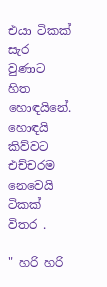එයා ටිකක් සැර වුණාට හිත හොඳයිනේ. හොඳයි කිව්වට එච්චරම නෙවෙයි ටිකක් විතර .

" හරි හරි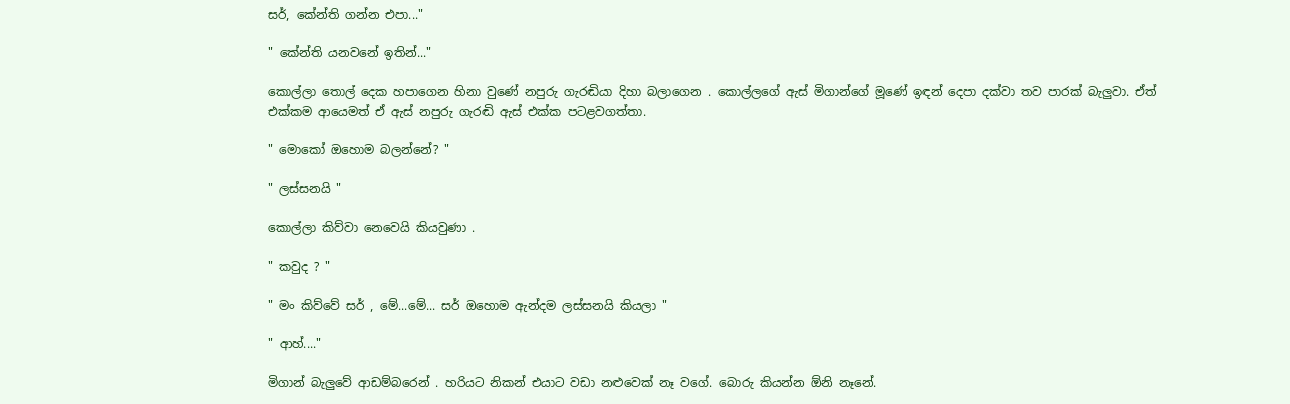සර්, කේන්ති ගන්න එපා..."

" කේන්ති යනවනේ ඉතින්..."

කොල්ලා තොල් දෙක හපාගෙන හිනා වුණේ නපුරු ගැරඬියා දිහා බලාගෙන . කොල්ලගේ ඇස් මිගාන්ගේ මූණේ ඉඳන් දෙපා දක්වා තව පාරක් බැලුවා. ඒත් එක්කම ආයෙමත් ඒ ඇස් නපුරු ගැරඬි ඇස් එක්ක පටළවගත්තා.

" මොකෝ ඔහොම බලන්නේ? "

" ලස්සනයි "

කොල්ලා කිව්වා නෙවෙයි කියවුණා .

" කවුද ? "

" මං කිව්වේ සර් , මේ...මේ... සර් ඔහොම ඇන්දම ලස්සනයි කියලා "

" ආහ්...."

මිගාන් බැලුවේ ආඩම්බරෙන් . හරියට නිකන් එයාට වඩා නළුවෙක් නෑ වගේ. බොරු කියන්න ඕනි නෑනේ.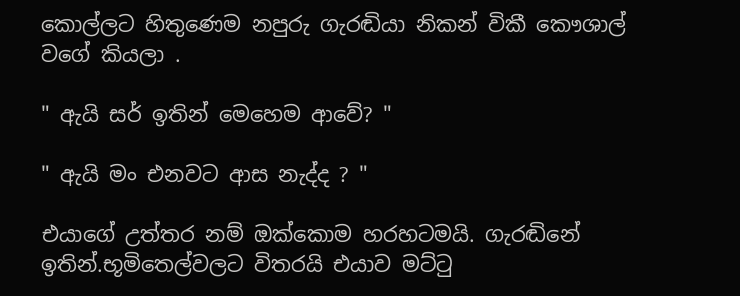කොල්ලට හිතුණෙම නපුරු ගැරඬියා නිකන් විකී කෞශාල් වගේ කියලා .

" ඇයි සර් ඉතින් මෙහෙම ආවේ? "

" ඇයි මං එනවට ආස නැද්ද ? "

එයාගේ උත්තර නම් ඔක්කොම හරහටමයි. ගැරඬිනේ ඉතින්.භූමිතෙල්වලට විතරයි එයාව මට්ටු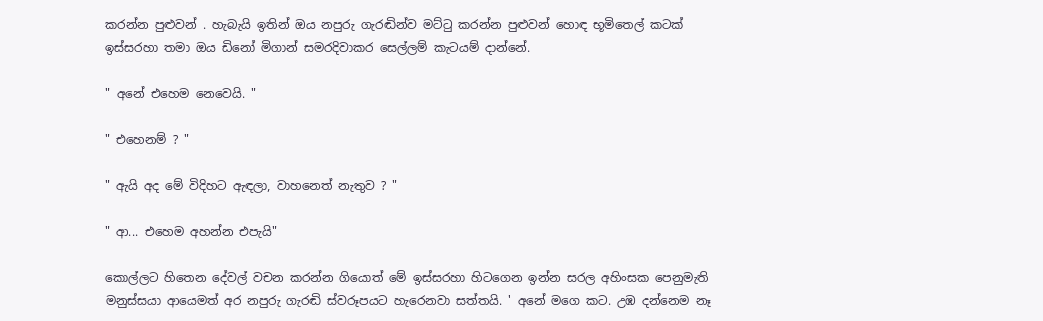කරන්න පුළුවන් . හැබැයි ඉතින් ඔය නපුරු ගැරඬින්ව මට්ටු කරන්න පුළුවන් හොඳ භූමිතෙල් කටක් ඉස්සරහා තමා ඔය ඩිනෝ මිගාන් සමරදිවාකර සෙල්ලම් කැටයම් දාන්නේ.

" අනේ එහෙම නෙවෙයි. "

" එහෙනම් ? "

" ඇයි අද මේ විදිහට ඇඳලා, වාහනෙත් නැතුව ? "

" ආ... එහෙම අහන්න එපැයි"

කොල්ලට හිතෙන දේවල් වචන කරන්න ගියොත් මේ ඉස්සරහා හිටගෙන ඉන්න සරල අහිංසක පෙනුමැති මනුස්සයා ආයෙමත් අර නපුරු ගැරඬි ස්වරූපයට හැරෙනවා සත්තයි. ' අනේ මගෙ කට. උඹ දන්නෙම නෑ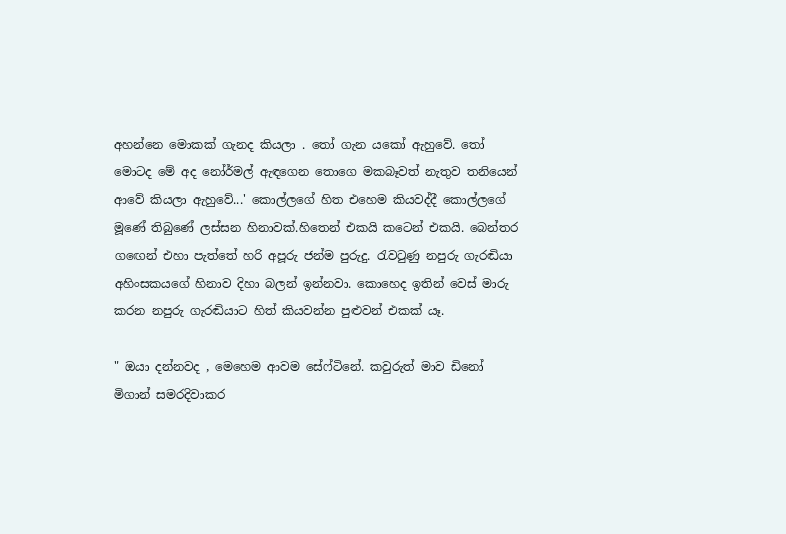අහන්නෙ මොකක් ගැනද කියලා . තෝ ගැන යකෝ ඇහුවේ. තෝ මොටද මේ අද නෝර්මල් ඇඳගෙන තොගෙ මකබෑවත් නැතුව තනියෙන් ආවේ කියලා ඇහුවේ...' කොල්ලගේ හිත එහෙම කියවද්දී කොල්ලගේ මූණේ තිබුණේ ලස්සන හිනාවක්.හිතෙන් එකයි කටෙන් එකයි. බෙන්තර ගඟෙන් එහා පැත්තේ හරි අපූරු ජන්ම පුරුදු. රැවටුණු නපුරු ගැරඬියා අහිංසකයගේ හිනාව දිහා බලන් ඉන්නවා. කොහෙද ඉතින් වෙස් මාරු කරන නපුරු ගැරඬියාට හිත් කියවන්න පුළුවන් එකක්‍ යෑ.

" ඔයා දන්නවද , මෙහෙම ආවම සේෆ්ටිනේ. කවුරුත් මාව ඩිනෝ මිගාන් සමරදිවාකර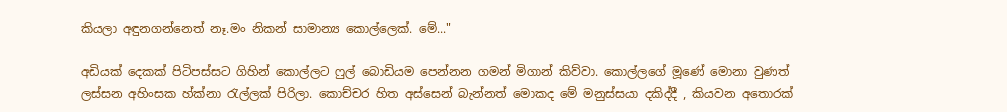කියලා අඳුනගන්නෙත් නෑ.මං නිකන් සාමාන්‍ය කොල්ලෙක්. මේ..."

අඩියක් දෙකක් පිටිපස්සට ගිහින් කොල්ලට ෆුල් බොඩියම පෙන්නන ගමන් මිගාන් කිව්වා. කොල්ලගේ මූණේ මොනා වුණත් ලස්සන අහිංසක හ්ක්නා රැල්ලක් පිරිලා. කොච්චර හිත අස්සෙන් බැන්නත් මොකද මේ මනුස්සයා දකිද්දී , කියවන අතොරක්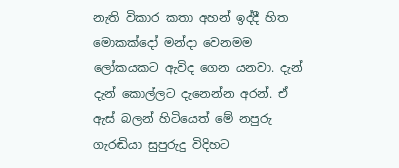නැති විකාර කතා අහන් ඉද්දී හිත මොකක්දෝ මන්දා වෙනමම ලෝකයකට ඇවිද ගෙන යනවා. දැන් දැන් කොල්ලට දැනෙන්න අරන්. ඒ ඇස් බලන් හිටියෙත් මේ නපුරු ගැරඬියා සුපුරුදු විදිහට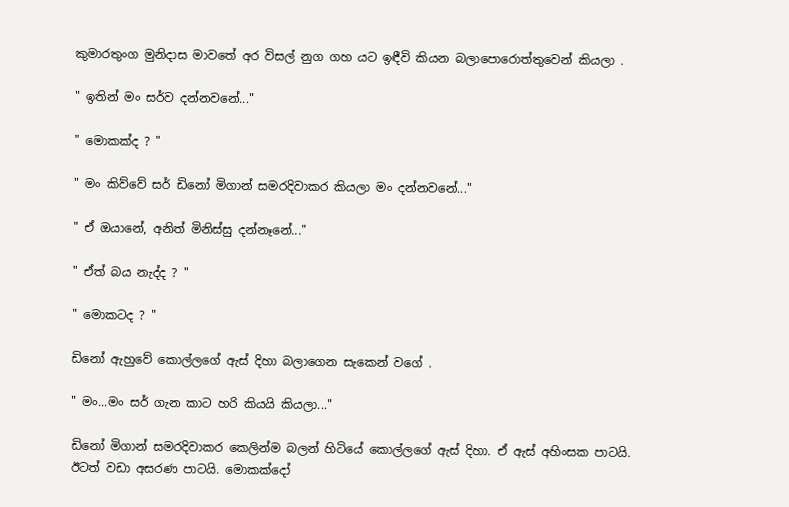කුමාරතුංග මුනිදාස මාවතේ අර විසල් නුග ගහ යට ඉඳීවි කියන බලාපොරොත්තුවෙන් කියලා .

" ඉතින් මං සර්ව දන්නවනේ..."

" මොකක්ද ? "

" මං කිව්වේ සර් ඩිනෝ මිගාන් සමරදිවාකර කියලා මං දන්නවනේ..."

" ඒ ඔයානේ, අනිත් මිනිස්සු දන්නෑනේ..."

" ඒත් බය නැද්ද ? "

" මොකටද ? "

ඩිනෝ ඇහුවේ කොල්ලගේ ඇස් දිහා බලාගෙන සැකෙන් වගේ .

" මං...මං සර් ගැන කාට හරි කියයි කියලා..."

ඩිනෝ මිගාන් සමරදිවාකර කෙලින්ම බලන් හිටියේ කොල්ලගේ ඇස් දිහා. ඒ ඇස් අහිංසක පාටයි. ඊටත් වඩා අසරණ පාටයි. මොකක්දෝ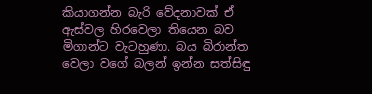කියාගන්න බැරි වේදනාවක් ඒ ඇස්වල හිරවෙලා තියෙන බව මිගාන්ට වැටහුණා. බය බිරාන්ත වෙලා වගේ බලන් ඉන්න සත්සිඳු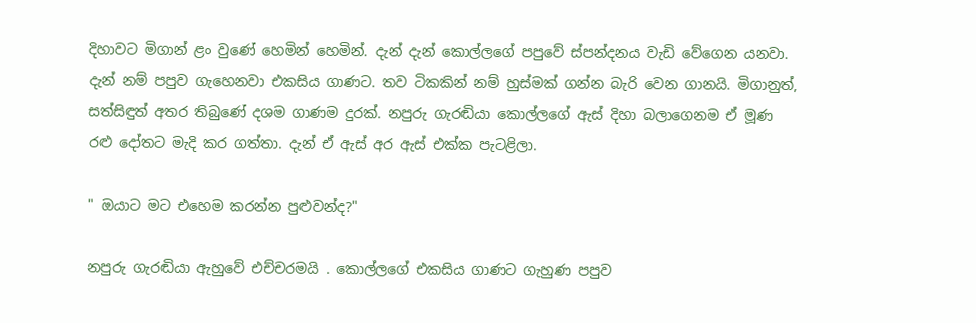දිහාවට මිගාන් ළං වුණේ හෙමින් හෙමින්. දැන් දැන් කොල්ලගේ පපුවේ ස්පන්දනය වැඩි වේගෙන යනවා. දැන් නම් පපුව ගැහෙනවා එකසිය ගාණට. තව ටිකකින් නම් හුස්මක් ගන්න බැරි වෙන ගානයි. මිගානුත්, සත්සිඳුත් අතර තිබුණේ දශම ගාණම දුරක්. නපුරු ගැරඬියා කොල්ලගේ ඇස් දිහා බලාගෙනම ඒ මූණ රළු දෝතට මැදි කර ගත්තා. දැන් ඒ ඇස් අර ඇස් එක්ක පැටළිලා.

" ඔයාට මට එහෙම කරන්න පුළුවන්ද?"

නපුරු ගැරඬියා ඇහුවේ එච්චරමයි . කොල්ලගේ එකසිය ගාණට ගැහුණ පපුව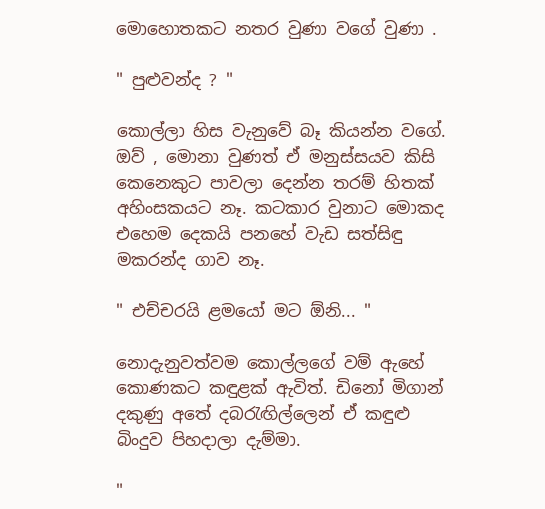මොහොතකට නතර වුණා වගේ වුණා .

" පුළුවන්ද ? "

කොල්ලා හිස වැනුවේ බෑ කියන්න වගේ. ඔව් , මොනා වුණත් ඒ මනුස්සයව කිසි කෙනෙකුට පාවලා දෙන්න තරම් හිතක් අහිංසකයට නෑ. කටකාර වුනාට මොකද එහෙම දෙකයි පනහේ වැඩ සත්සිඳු මකරන්ද ගාව නෑ.

" එච්චරයි ළමයෝ මට ඕනි... "

නොදැනුවත්වම කොල්ලගේ වම් ඇහේ කොණකට කඳුළක් ඇවිත්. ඩිනෝ මිගාන් දකුණු අතේ දබරැඟිල්ලෙන් ඒ කඳුළු බිංදුව පිහදාලා දැම්මා.

"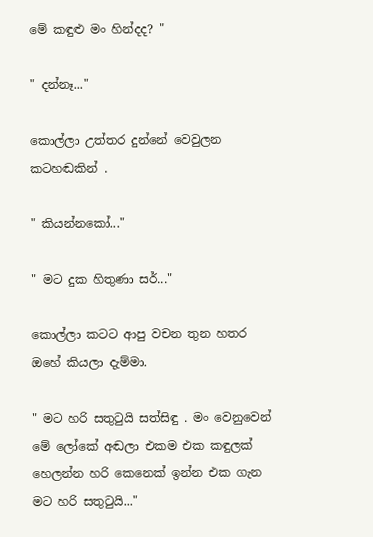මේ කඳුළු මං හින්දද? "

" දන්නෑ..."

කොල්ලා උත්තර දුන්නේ වෙවුලන කටහඬකින් .

" කියන්නකෝ..."

" මට දුක හිතුණා සර්..."

කොල්ලා කටට ආපු වචන තුන හතර ඔහේ කියලා දැම්මා.

" මට හරි සතුටුයි සත්සිඳු . මං වෙනුවෙන් මේ ලෝකේ අඬලා එකම එක කඳුලක් හෙලන්න හරි කෙනෙක් ඉන්න එක ගැන මට හරි සතුටුයි..."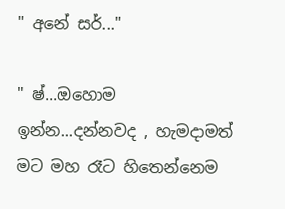" අනේ සර්..."

" ෂ්...ඔහොම ඉන්න...දන්නවද , හැමදාමත් මට මහ රෑට හිතෙන්නෙම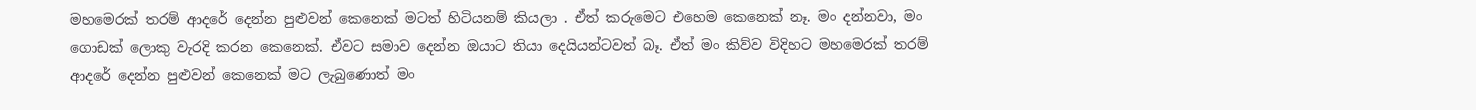මහමෙරක් තරම් ආදරේ දෙන්න පුළුවන් කෙනෙක් මටත් හිටියනම් කියලා . ඒත් කරුමෙට එහෙම කෙනෙක් නෑ. මං දන්නවා, මං ගොඩක් ලොකු වැරදි කරන කෙනෙක්. ඒවට සමාව දෙන්න ඔයාට තියා දෙයියන්ටවත් බෑ. ඒත් මං කිව්ව විදිහට මහමෙරක් තරම් ආදරේ දෙන්න පුළුවන් කෙනෙක් මට ලැබුණොත් මං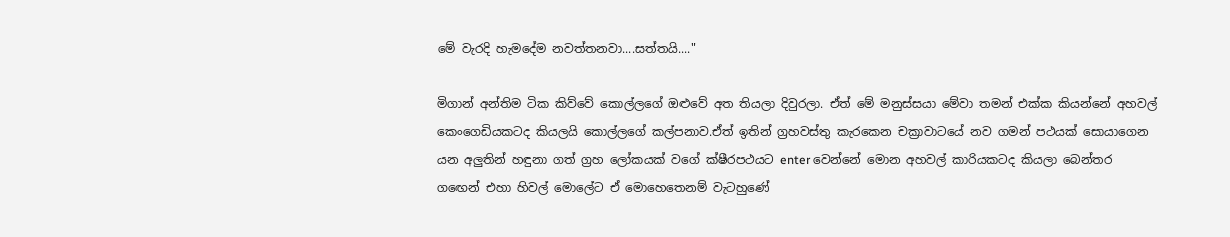මේ වැරදි හැමදේම නවත්තනවා....සත්තයි...."

මිගාන් අන්තිම ටික කිව්වේ කොල්ලගේ ඔළුවේ අත තියලා දිවුරලා. ඒත් මේ මනුස්සයා මේවා තමන් එක්ක කියන්නේ අහවල් කෙංගෙඩියකටද කියලයි කොල්ලගේ කල්පනාව.ඒත් ඉතින් ග්‍රහවස්තු කැරකෙන චක්‍රාවාටයේ නව ගමන් පථයක් සොයාගෙන යන අලුතින් හඳුනා ගත් ග්‍රහ ලෝකයක් වගේ ක්ෂීරපථයට enter වෙන්නේ මොන අහවල් කාරියකටද කියලා බෙන්තර ගඟෙන් එහා හිවල් මොලේට ඒ මොහෙතෙනම් වැටහුණේ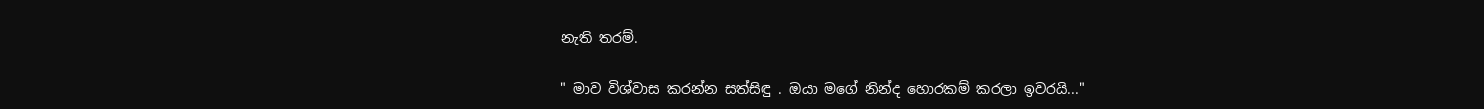නැති තරම්.

" මාව විශ්වාස කරන්න සත්සිඳු . ඔයා මගේ නින්ද හොරකම් කරලා ඉවරයි..."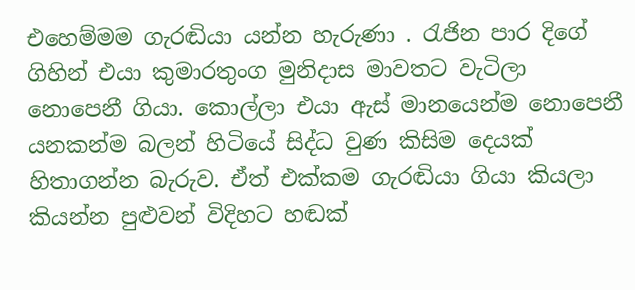එහෙම්මම ගැරඬියා යන්න හැරුණා . රැජින පාර දිගේ ගිහින් එයා කුමාරතුංග මුනිදාස මාවතට වැටිලා නොපෙනී ගියා. කොල්ලා එයා ඇස් මානයෙන්ම නොපෙනී යනකන්ම බලන් හිටියේ සිද්ධ වුණ කිසිම දෙයක් හිතාගන්න බැරුව. ඒත් එක්කම ගැරඬියා ගියා කියලා කියන්න පුළුවන් විදිහට හඬක්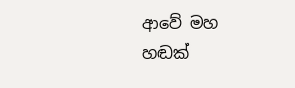ආවේ මහ හඬක්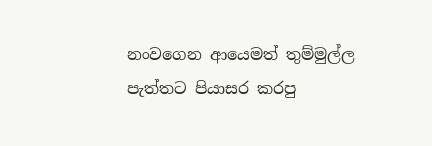නංවගෙන ආයෙමත් තුම්මුල්ල පැත්තට පියාසර කරපු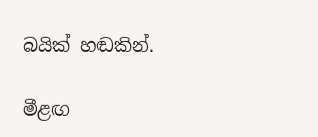බයික් හඬකින්.

මීළඟ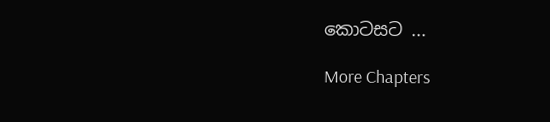කොටසට ...

More Chapters